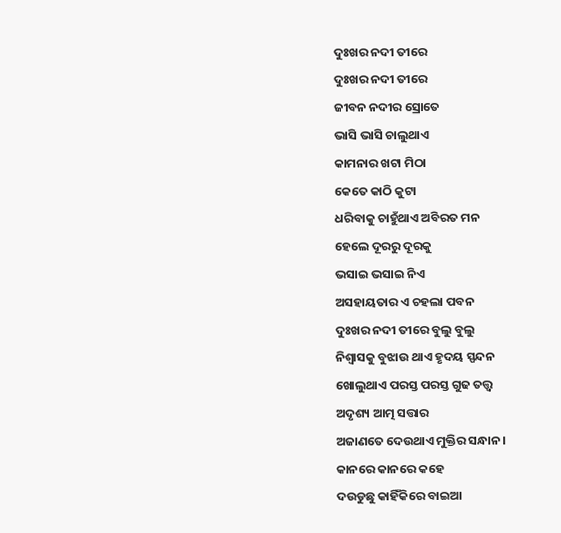ଦୁଃଖର ନଦୀ ତୀରେ
ଦୁଃଖର ନଦୀ ତୀରେ
ଜୀବନ ନଦୀର ସ୍ରୋତେ
ଭାସି ଭାସି ଚାଲୁଥାଏ
କାମନାର ଖଟା ମିଠା
କେତେ କାଠି କୁଟା
ଧରିବାକୁ ଚାହୁଁଥାଏ ଅବିରତ ମନ
ହେଲେ ଦୂରରୁ ଦୂରକୁ
ଭସାଇ ଭସାଇ ନିଏ
ଅସହାୟତାର ଏ ଚହଲା ପବନ
ଦୁଃଖର ନଦୀ ତୀରେ ବୁଲୁ ବୁଲୁ
ନିଶ୍ବାସକୁ ବୁଝାଉ ଥାଏ ହୃଦୟ ସ୍ପନ୍ଦନ
ଖୋଲୁଥାଏ ପରସ୍ତ ପରସ୍ତ ଗୁଢ ତତ୍ତ୍ବ
ଅଦୃଶ୍ୟ ଆତ୍ମ ସତ୍ତାର
ଅଜାଣତେ ଦେଉଥାଏ ମୁକ୍ତିର ସନ୍ଧାନ ।
କାନରେ କାନରେ କହେ
ଦଉଡୁଛୁ କାହିଁକିରେ ବାଇଆ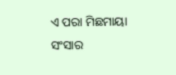ଏ ପରା ମିଛମାୟା ସଂସାର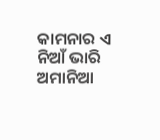କାମନାର ଏ ନିଆଁ ଭାରି ଅମାନିଆ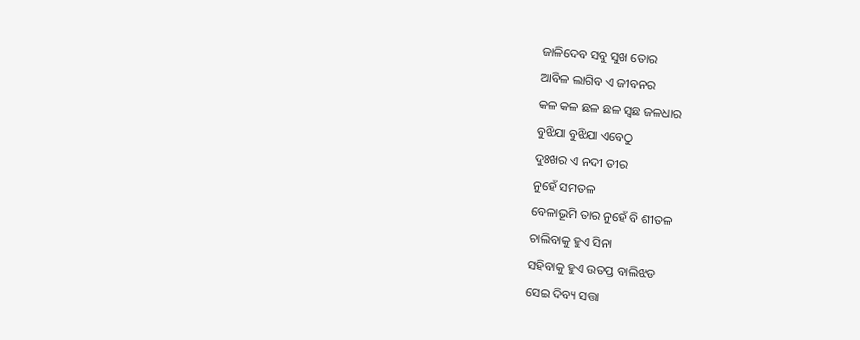ଜାଳିଦେବ ସବୁ ସୁଖ ତୋର
ଆବିଳ ଲାଗିବ ଏ ଜୀବନର
କଳ କଳ ଛଳ ଛଳ ସ୍ବଛ ଜଳଧାର
ବୁଝିଯା ବୁଝିଯା ଏବେଠୁ
ଦୁଃଖର ଏ ନଦୀ ତୀର
ନୁହେଁ ସମତଳ
ବେଳାଭୂମି ତାର ନୁହେଁ ବି ଶୀତଳ
ଚାଲିବାକୁ ହୁଏ ସିନା
ସହିବାକୁ ହୁଏ ଉତପ୍ତ ବାଲିଝଡ
ସେଇ ଦିବ୍ୟ ସତ୍ତା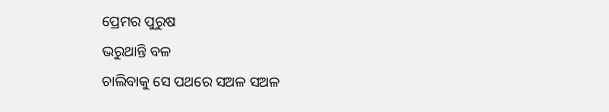ପ୍ରେମର ପୁରୁଷ
ଭରୁଥାନ୍ତି ବଳ
ଚାଲିବାକୁ ସେ ପଥରେ ସଅଳ ସଅଳ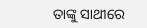ତାଙ୍କୁ ସାଥୀରେ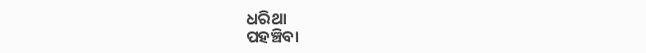ଧରିଥା
ପହଞ୍ଚିବା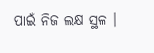ପାଇଁ ନିଜ ଲକ୍ଷ ସ୍ଥଳ ।